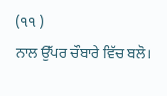(੧੧ )
ਨਾਲ ਉੱਪਰ ਚੌਬਾਰੇ ਵਿੱਚ ਬਲੋ।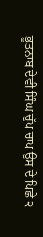ਭੂਤਨਾਬ ਦੇਵੀ ਸਿੰਘ ਚੁੱਪ ਚਾਪ ਉਸ ਦੇ ਪਿਛੇ ੨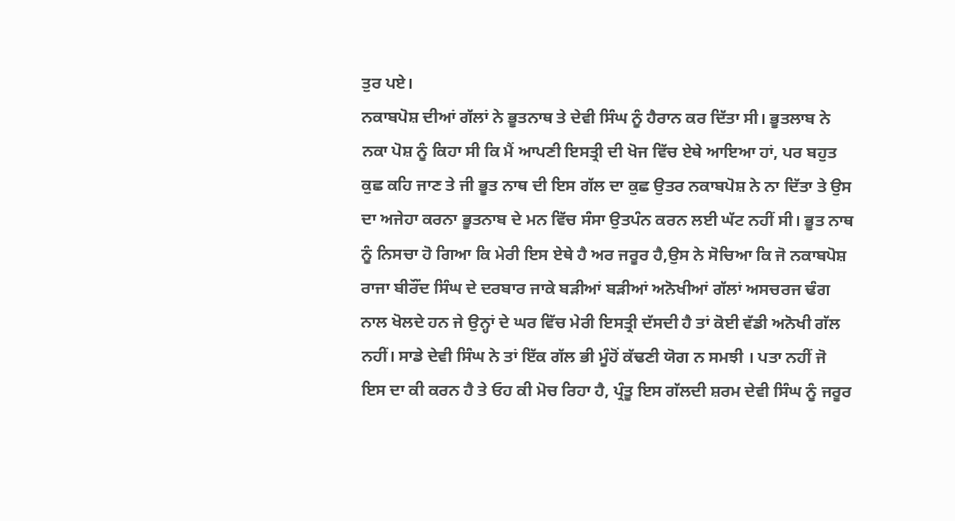ਤੁਰ ਪਏ।
ਨਕਾਬਪੋਸ਼ ਦੀਆਂ ਗੱਲਾਂ ਨੇ ਭੂਤਨਾਥ ਤੇ ਦੇਵੀ ਸਿੰਘ ਨੂੰ ਹੈਰਾਨ ਕਰ ਦਿੱਤਾ ਸੀ। ਭੂਤਲਾਬ ਨੇ ਨਕਾ ਪੋਸ਼ ਨੂੰ ਕਿਹਾ ਸੀ ਕਿ ਮੈਂ ਆਪਣੀ ਇਸਤ੍ਰੀ ਦੀ ਖੋਜ ਵਿੱਚ ਏਥੇ ਆਇਆ ਹਾਂ, ਪਰ ਬਹੁਤ ਕੁਛ ਕਹਿ ਜਾਣ ਤੇ ਜੀ ਭੂਤ ਨਾਥ ਦੀ ਇਸ ਗੱਲ ਦਾ ਕੁਛ ਉਤਰ ਨਕਾਬਪੋਸ਼ ਨੇ ਨਾ ਦਿੱਤਾ ਤੇ ਉਸ ਦਾ ਅਜੇਹਾ ਕਰਨਾ ਭੂਤਨਾਬ ਦੇ ਮਨ ਵਿੱਚ ਸੰਸਾ ਉਤਪੰਨ ਕਰਨ ਲਈ ਘੱਟ ਨਹੀਂ ਸੀ। ਭੂਤ ਨਾਥ ਨੂੰ ਨਿਸਚਾ ਹੋ ਗਿਆ ਕਿ ਮੇਰੀ ਇਸ ਏਥੇ ਹੈ ਅਰ ਜਰੂਰ ਹੈ,ਉਸ ਨੇ ਸੋਚਿਆ ਕਿ ਜੋ ਨਕਾਬਪੋਸ਼ ਰਾਜਾ ਬੀਰੌਂਦ ਸਿੰਘ ਦੇ ਦਰਬਾਰ ਜਾਕੇ ਬੜੀਆਂ ਬੜੀਆਂ ਅਨੋਖੀਆਂ ਗੱਲਾਂ ਅਸਚਰਜ ਢੰਗ ਨਾਲ ਖੋਲਦੇ ਹਨ ਜੇ ਉਨ੍ਹਾਂ ਦੇ ਘਰ ਵਿੱਚ ਮੇਰੀ ਇਸਤ੍ਰੀ ਦੱਸਦੀ ਹੈ ਤਾਂ ਕੋਈ ਵੱਡੀ ਅਨੋਖੀ ਗੱਲ ਨਹੀਂ। ਸਾਡੇ ਦੇਵੀ ਸਿੰਘ ਨੇ ਤਾਂ ਇੱਕ ਗੱਲ ਭੀ ਮੂੰਹੋਂ ਕੱਢਣੀ ਯੋਗ ਨ ਸਮਝੀ । ਪਤਾ ਨਹੀਂ ਜੋ ਇਸ ਦਾ ਕੀ ਕਰਨ ਹੈ ਤੇ ਓਹ ਕੀ ਮੋਚ ਰਿਹਾ ਹੈ, ਪ੍ਰੰਤੂ ਇਸ ਗੱਲਦੀ ਸ਼ਰਮ ਦੇਵੀ ਸਿੰਘ ਨੂੰ ਜਰੂਰ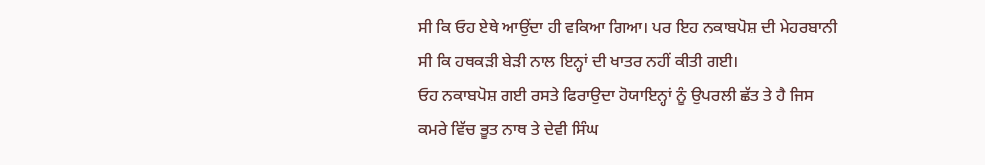ਸੀ ਕਿ ਓਹ ਏਥੇ ਆਉਂਦਾ ਹੀ ਵਕਿਆ ਗਿਆ। ਪਰ ਇਹ ਨਕਾਬਪੋਸ਼ ਦੀ ਮੇਹਰਬਾਨੀ ਸੀ ਕਿ ਹਥਕੜੀ ਬੇੜੀ ਨਾਲ ਇਨ੍ਹਾਂ ਦੀ ਖਾਤਰ ਨਹੀਂ ਕੀਤੀ ਗਈ।
ਓਹ ਨਕਾਬਪੋਸ਼ ਗਈ ਰਸਤੇ ਫਿਰਾਉਦਾ ਹੋਯਾਇਨ੍ਹਾਂ ਨੂੰ ਉਪਰਲੀ ਛੱਤ ਤੇ ਹੈ ਜਿਸ ਕਮਰੇ ਵਿੱਚ ਭੂਤ ਨਾਥ ਤੇ ਦੇਵੀ ਸਿੰਘ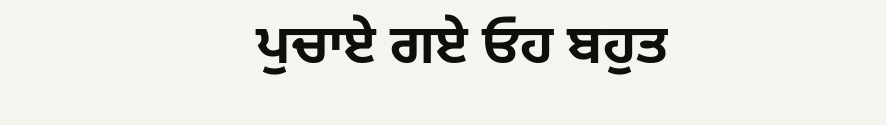ਪੁਚਾਏ ਗਏ ਓਹ ਬਹੁਤ